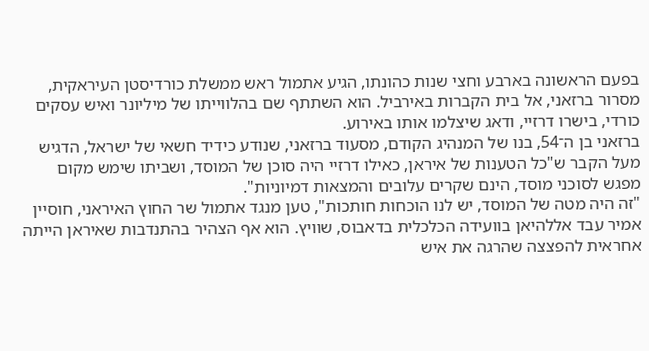בפעם הראשונה בארבע וחצי שנות כהונתו, הגיע אתמול ראש ממשלת כורדיסטן העיראקית, מסרור ברזאני, אל בית הקברות באירביל. הוא השתתף שם בהלווייתו של מיליונר ואיש עסקים כורדי, בישרו דרזיי, ודאג שיצלמו אותו באירוע.
ברזאני בן ה־54, בנו של המנהיג הקודם, מסעוד ברזאני, שנודע כידיד חשאי של ישראל, הדגיש מעל הקבר ש"כל הטענות של איראן, כאילו דרזיי היה סוכן של המוסד, ושביתו שימש מקום מפגש לסוכני מוסד, הינם שקרים עלובים והמצאות דמיוניות".
"זה היה מטה של המוסד, יש לנו הוכחות חותכות", טען מנגד אתמול שר החוץ האיראני, חוסיין אמיר עבד אללהיאן בוועידה הכלכלית בדאבוס, שוויץ. הוא אף הצהיר בהתנדבות שאיראן הייתה אחראית להפצצה שהרגה את איש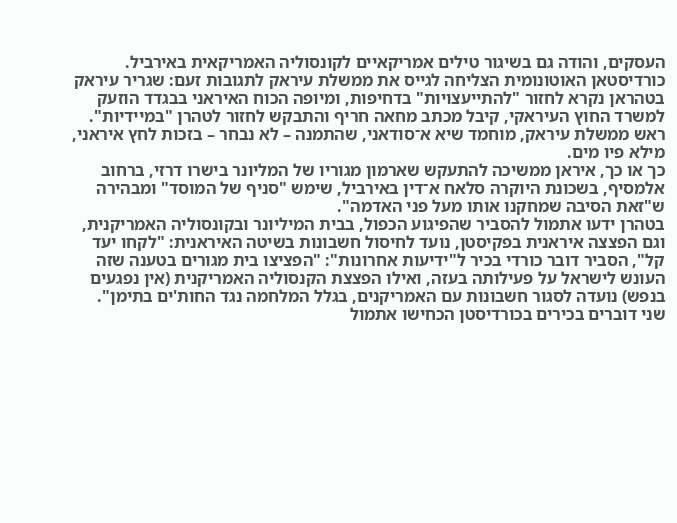העסקים, והודה גם בשיגור טילים אמריקאיים לקונסוליה האמריקאית באירביל.
כורדיסטאן האוטונומית הצליחה לגייס את ממשלת עיראק לתגובות זעם: שגריר עיראק בטהראן נקרא לחזור "להתייעצויות" בדחיפות, ומיופה הכוח האיראני בבגדד הוזעק למשרד החוץ העיראקי, קיבל מכתב מחאה חריף והתבקש לחזור לטהרן "במיידיות". ראש ממשלת עיראק, מוחמד שיא א־סודאני, שהתמנה – לא נבחר – בזכות לחץ איראני, מילא פיו מים.
כך או כך, איראן ממשיכה להתעקש שארמון מגוריו של המליונר בישרו דרזי, ברחוב אלמסיף, בשכונת היוקרה סלאח א־דין באירביל, שימש "סניף של המוסד" ומבהירה ש"זאת הסיבה שמחקנו אותו מעל פני האדמה".
בטהרן ידעו אתמול להסביר שהפיגוע הכפול, בבית המיליונר ובקונסוליה האמריקנית, וגם הפצצה איראנית בפקיסטן, נועד לחיסול חשבונות בשיטה האיראנית: "לקחו יעד קל", הסביר דובר כורדי בכיר ל"ידיעות אחרונות": "הפציצו בית מגורים בטענה שזה העונש לישראל על פעילותה בעזה, ואילו הפצצת הקנסוליה האמריקנית (אין נפגעים בנפש) נועדה לסגור חשבונות עם האמריקנים, בגלל המלחמה נגד החות'ים בתימן".
שני דוברים בכירים בכורדיסטן הכחישו אתמול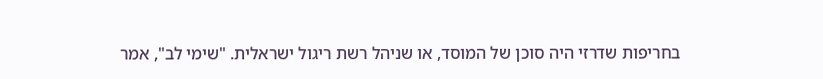בחריפות שדרזי היה סוכן של המוסד, או שניהל רשת ריגול ישראלית. "שימי לב", אמר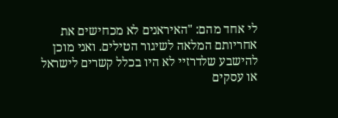לי אחד מהם: "האיראנים לא מכחישים את אחריותם המלאה לשיגור הטילים. ואני מוכן להישבע שלדרזיי לא היו בכלל קשרים לישראל או עסקים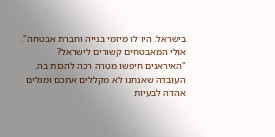בישראל. היו לו מיזמי בנייה וחברת אבטחה".
אולי המאבטחים קשורים לישראל?
"האיראנים חיפשו מטרה רכה להכות בה. העובדה שאנחנו לא מקללים אתכם ומגלים אהדה לבעיות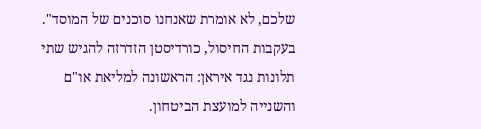שלכם, לא אומרת שאנחנו סוכנים של המוסד".
בעקבות החיסול, כורדיסטן הזדרזה להגיש שתי תלונות נגד איראן: הראשונה למליאת או"ם והשנייה למועצת הביטחון.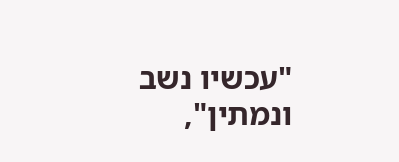"עכשיו נשב ונמתין",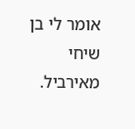אומר לי בן שיחי מאירביל.